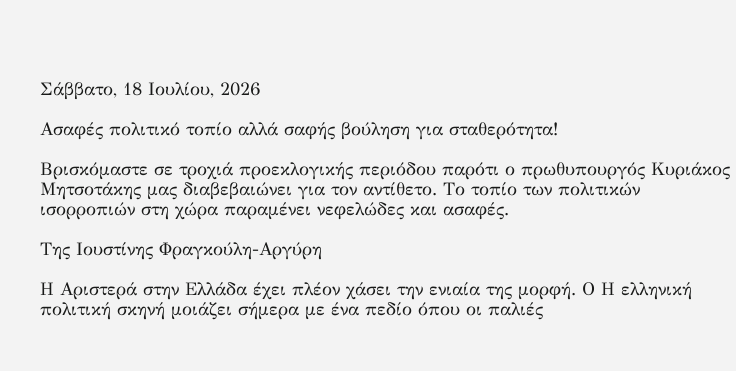Σάββατο, 18 Ιουλίου, 2026

Ασαφές πολιτικό τοπίο αλλά σαφής βούληση για σταθερότητα!

Βρισκόμαστε σε τροχιά προεκλογικής περιόδου παρότι ο πρωθυπουργός Κυριάκος Μητσοτάκης μας διαβεβαιώνει για τον αντίθετο. Το τοπίο των πολιτικών ισορροπιών στη χώρα παραμένει νεφελώδες και ασαφές.

Της Ιουστίνης Φραγκούλη-Αργύρη

Η Αριστερά στην Ελλάδα έχει πλέον χάσει την ενιαία της μορφή. Ο Η ελληνική πολιτική σκηνή μοιάζει σήμερα με ένα πεδίο όπου οι παλιές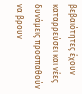βεβαιότητες έχουν καταρρεύσει και νέες δυνάμεις προσπαθούν να βρουν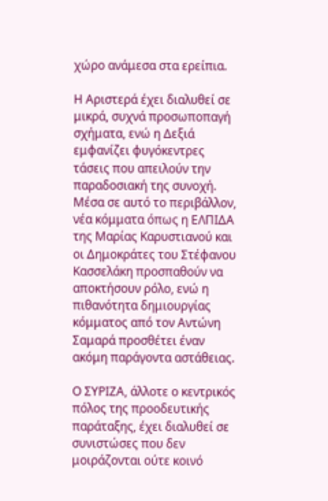χώρο ανάμεσα στα ερείπια.

Η Αριστερά έχει διαλυθεί σε μικρά, συχνά προσωποπαγή σχήματα, ενώ η Δεξιά εμφανίζει φυγόκεντρες τάσεις που απειλούν την παραδοσιακή της συνοχή. Μέσα σε αυτό το περιβάλλον, νέα κόμματα όπως η ΕΛΠΙΔΑ της Μαρίας Καρυστιανού και οι Δημοκράτες του Στέφανου Κασσελάκη προσπαθούν να αποκτήσουν ρόλο, ενώ η πιθανότητα δημιουργίας κόμματος από τον Αντώνη Σαμαρά προσθέτει έναν ακόμη παράγοντα αστάθειας.

Ο ΣΥΡΙΖΑ, άλλοτε ο κεντρικός πόλος της προοδευτικής παράταξης, έχει διαλυθεί σε συνιστώσες που δεν μοιράζονται ούτε κοινό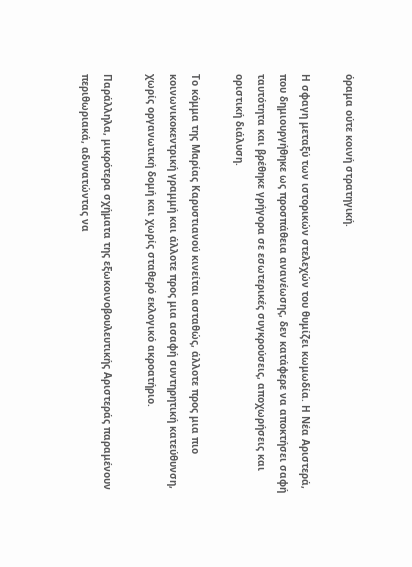όραμα ούτε κοινή στρατηγική.

Η σφαγη μεταξύ των ιστορικών στελεχών του θυμίζει κωμωδία. Η Νέα Αριστερά, που δημιουργήθηκε ως προσπάθεια ανανέωσης, δεν κατάφερε να αποκτήσει σαφή ταυτότητα και βρέθηκε γρήγορα σε εσωτερικές συγκρούσεις, αποχωρήσεις και οριστική διάλυση.

Το κόμμα της Μαρίας Καρυστιανού κινείται ασταθώς, άλλοτε προς μια πιο κοινωνικοκεντρική γραμμή και άλλοτε προς μια ασαφή συντηρητική κατεύθυνση, χωρίς οργανωτική δομή και χωρίς σταθερό εκλογικό ακροατήριο.

Παράλληλα, μικρότερα σχήματα της εξωκοινοβουλευτικής Αριστεράς παραμένουν περιθωριακά, αδυνατώντας να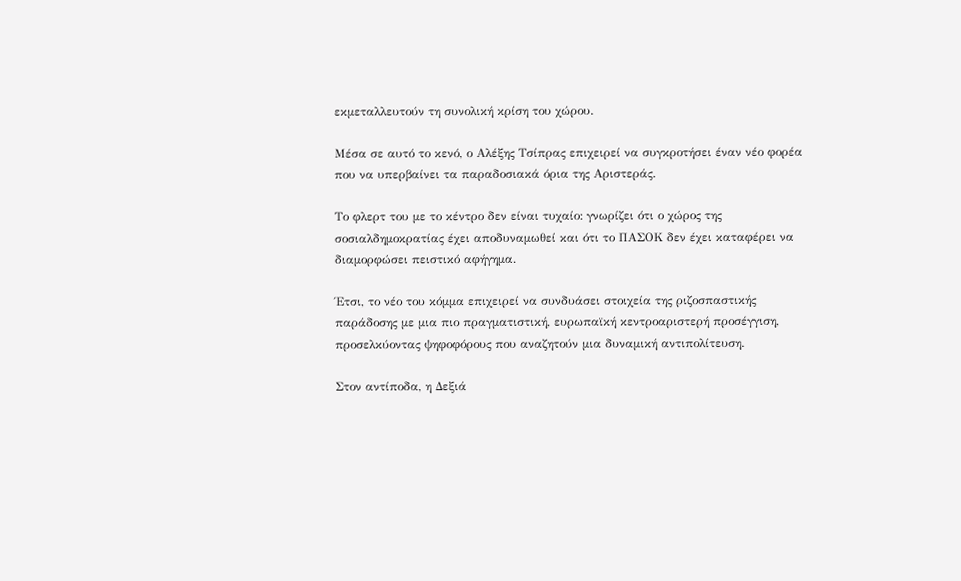εκμεταλλευτούν τη συνολική κρίση του χώρου.

Μέσα σε αυτό το κενό, ο Αλέξης Τσίπρας επιχειρεί να συγκροτήσει έναν νέο φορέα που να υπερβαίνει τα παραδοσιακά όρια της Αριστεράς.

Το φλερτ του με το κέντρο δεν είναι τυχαίο: γνωρίζει ότι ο χώρος της σοσιαλδημοκρατίας έχει αποδυναμωθεί και ότι το ΠΑΣΟΚ δεν έχει καταφέρει να διαμορφώσει πειστικό αφήγημα.

Έτσι, το νέο του κόμμα επιχειρεί να συνδυάσει στοιχεία της ριζοσπαστικής παράδοσης με μια πιο πραγματιστική, ευρωπαϊκή κεντροαριστερή προσέγγιση, προσελκύοντας ψηφοφόρους που αναζητούν μια δυναμική αντιπολίτευση.

Στον αντίποδα, η Δεξιά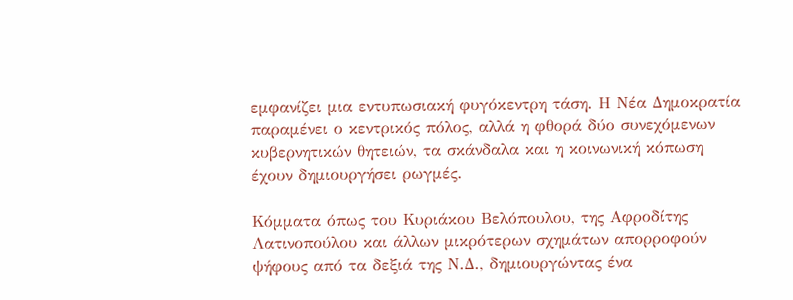εμφανίζει μια εντυπωσιακή φυγόκεντρη τάση. Η Νέα Δημοκρατία παραμένει ο κεντρικός πόλος, αλλά η φθορά δύο συνεχόμενων κυβερνητικών θητειών, τα σκάνδαλα και η κοινωνική κόπωση έχουν δημιουργήσει ρωγμές.

Κόμματα όπως του Κυριάκου Βελόπουλου, της Αφροδίτης Λατινοπούλου και άλλων μικρότερων σχημάτων απορροφούν ψήφους από τα δεξιά της Ν.Δ., δημιουργώντας ένα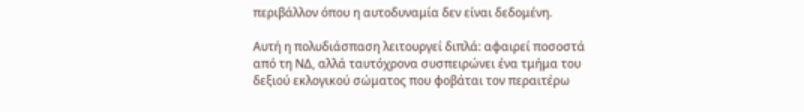περιβάλλον όπου η αυτοδυναμία δεν είναι δεδομένη.

Αυτή η πολυδιάσπαση λειτουργεί διπλά: αφαιρεί ποσοστά από τη ΝΔ, αλλά ταυτόχρονα συσπειρώνει ένα τμήμα του δεξιού εκλογικού σώματος που φοβάται τον περαιτέρω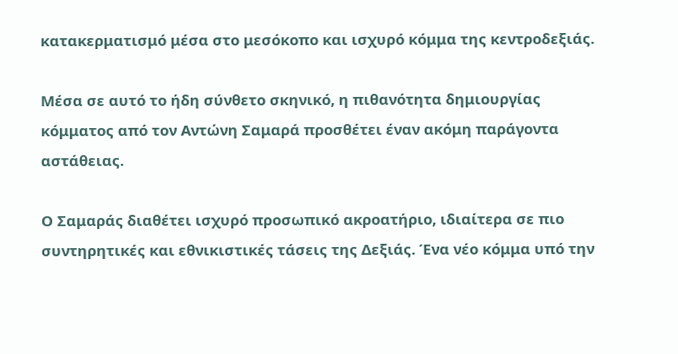κατακερματισμό μέσα στο μεσόκοπο και ισχυρό κόμμα της κεντροδεξιάς.

Μέσα σε αυτό το ήδη σύνθετο σκηνικό, η πιθανότητα δημιουργίας κόμματος από τον Αντώνη Σαμαρά προσθέτει έναν ακόμη παράγοντα αστάθειας.

Ο Σαμαράς διαθέτει ισχυρό προσωπικό ακροατήριο, ιδιαίτερα σε πιο συντηρητικές και εθνικιστικές τάσεις της Δεξιάς. Ένα νέο κόμμα υπό την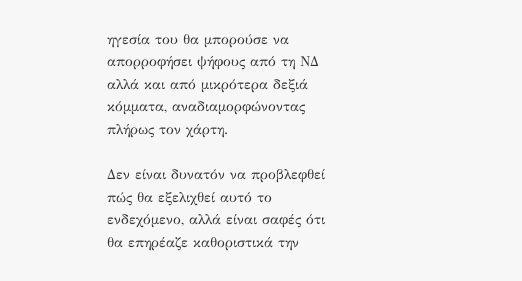ηγεσία του θα μπορούσε να απορροφήσει ψήφους από τη ΝΔ αλλά και από μικρότερα δεξιά κόμματα, αναδιαμορφώνοντας πλήρως τον χάρτη.

Δεν είναι δυνατόν να προβλεφθεί πώς θα εξελιχθεί αυτό το ενδεχόμενο, αλλά είναι σαφές ότι θα επηρέαζε καθοριστικά την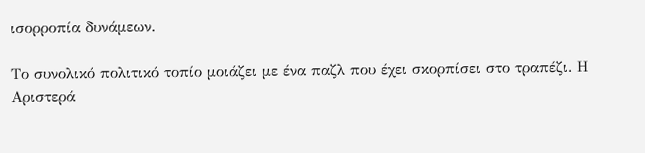ισορροπία δυνάμεων.

Το συνολικό πολιτικό τοπίο μοιάζει με ένα παζλ που έχει σκορπίσει στο τραπέζι. Η Αριστερά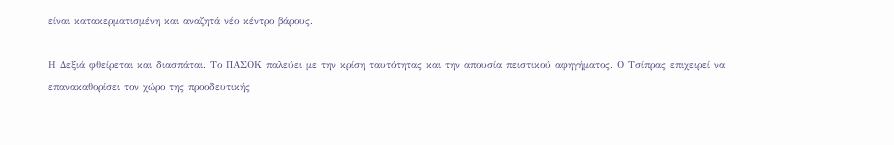είναι κατακερματισμένη και αναζητά νέο κέντρο βάρους.

Η Δεξιά φθείρεται και διασπάται. Το ΠΑΣΟΚ παλεύει με την κρίση ταυτότητας και την απουσία πειστικού αφηγήματος. Ο Τσίπρας επιχειρεί να επανακαθορίσει τον χώρο της προοδευτικής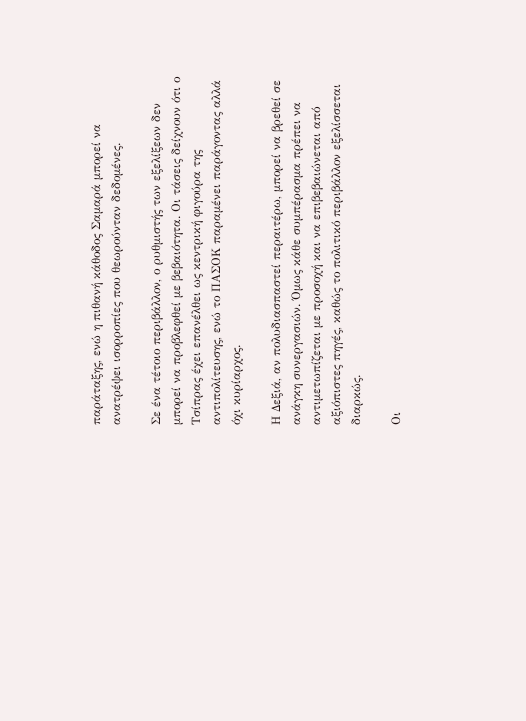παράταξης, ενώ η πιθανή κάθοδος Σαμαρά μπορεί να ανατρέψει ισορροπίες που θεωρούνταν δεδομένες.

Σε ένα τέτοιο περιβάλλον, ο ρυθμιστής των εξελίξεων δεν μπορεί να προβλεφθεί με βεβαιότητα. Οι τάσεις δείχνουν ότι ο Τσίπρας έχει επανέλθει ως κεντρική φιγούρα της αντιπολίτευσης, ενώ το ΠΑΣΟΚ παραμένει παράγοντας αλλά όχι κυρίαρχος.

Η Δεξιά, αν πολυδιασπαστεί περαιτέρω, μπορεί να βρεθεί σε ανάγκη συνεργασιών. Όμως κάθε συμπέρασμα πρέπει να αντιμετωπίζεται με προσοχή και να επιβεβαιώνεται από αξιόπιστες πηγές, καθώς το πολιτικό περιβάλλον εξελίσσεται διαρκώς.

Οι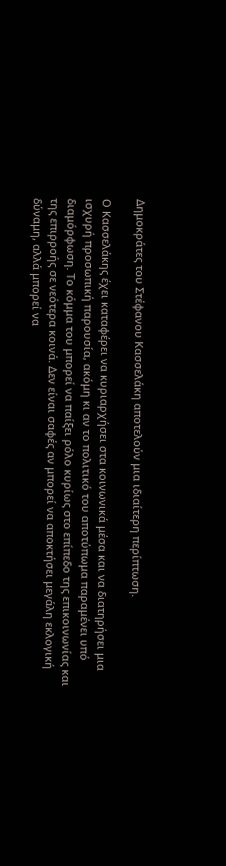Δημοκράτες του Στέφανου Κασσελάκη αποτελούν μια ιδιαίτερη περίπτωση.

Ο Κασσελάκης έχει καταφέρει να κυριαρχήσει στα κοινωνικά μέσα και να διατηρήσει μια ισχυρή προσωπική παρουσία, ακόμη κι αν το πολιτικό του αποτύπωμα παραμένει υπό διαμόρφωση. Το κόμμα του μπορεί να παίξει ρόλο κυρίως στο επίπεδο της επικοινωνίας και της επιρροής σε νεότερα κοινά. Δεν είναι σαφές αν μπορεί να αποκτήσει μεγάλη εκλογική δύναμη, αλλά μπορεί να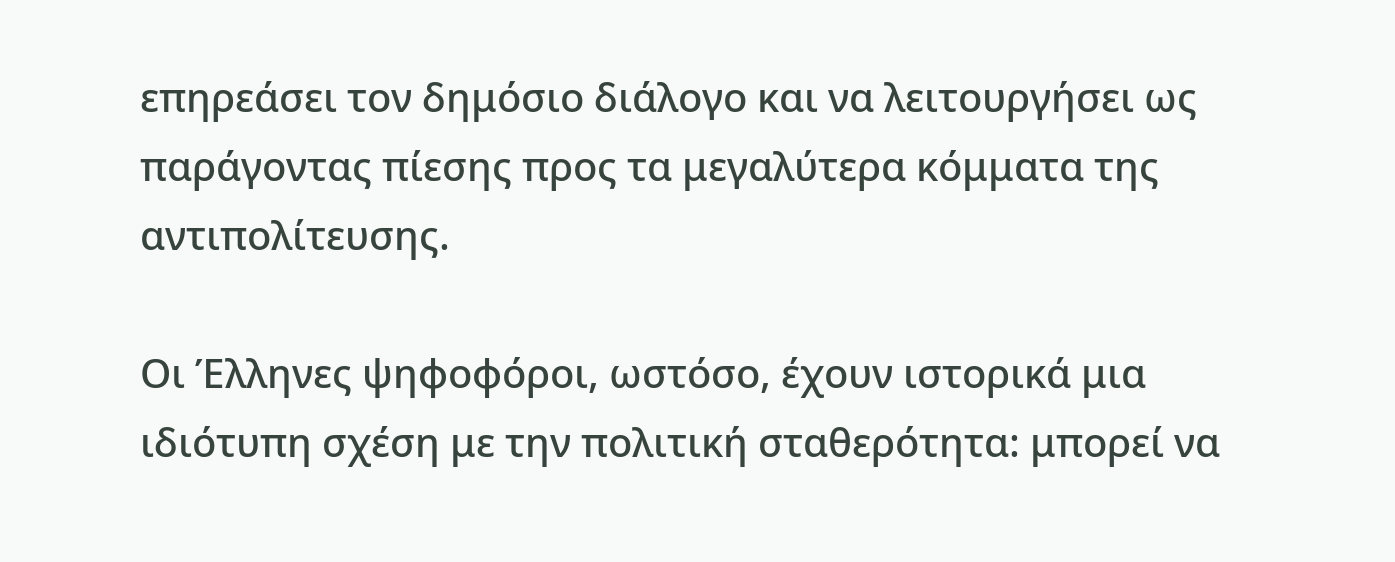επηρεάσει τον δημόσιο διάλογο και να λειτουργήσει ως παράγοντας πίεσης προς τα μεγαλύτερα κόμματα της αντιπολίτευσης.

Οι Έλληνες ψηφοφόροι, ωστόσο, έχουν ιστορικά μια ιδιότυπη σχέση με την πολιτική σταθερότητα: μπορεί να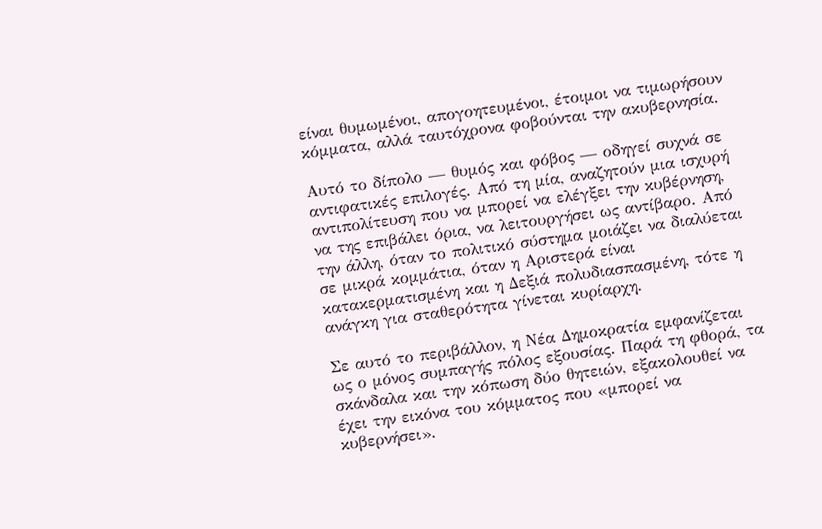είναι θυμωμένοι, απογοητευμένοι, έτοιμοι να τιμωρήσουν κόμματα, αλλά ταυτόχρονα φοβούνται την ακυβερνησία.

Αυτό το δίπολο — θυμός και φόβος — οδηγεί συχνά σε αντιφατικές επιλογές. Από τη μία, αναζητούν μια ισχυρή αντιπολίτευση που να μπορεί να ελέγξει την κυβέρνηση, να της επιβάλει όρια, να λειτουργήσει ως αντίβαρο. Από την άλλη, όταν το πολιτικό σύστημα μοιάζει να διαλύεται σε μικρά κομμάτια, όταν η Αριστερά είναι κατακερματισμένη και η Δεξιά πολυδιασπασμένη, τότε η ανάγκη για σταθερότητα γίνεται κυρίαρχη.

Σε αυτό το περιβάλλον, η Νέα Δημοκρατία εμφανίζεται ως ο μόνος συμπαγής πόλος εξουσίας. Παρά τη φθορά, τα σκάνδαλα και την κόπωση δύο θητειών, εξακολουθεί να έχει την εικόνα του κόμματος που «μπορεί να κυβερνήσει».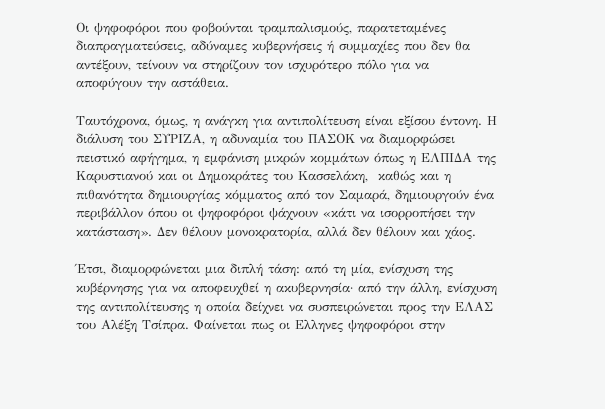Οι ψηφοφόροι που φοβούνται τραμπαλισμούς, παρατεταμένες διαπραγματεύσεις, αδύναμες κυβερνήσεις ή συμμαχίες που δεν θα αντέξουν, τείνουν να στηρίζουν τον ισχυρότερο πόλο για να αποφύγουν την αστάθεια.

Ταυτόχρονα, όμως, η ανάγκη για αντιπολίτευση είναι εξίσου έντονη. Η διάλυση του ΣΥΡΙΖΑ, η αδυναμία του ΠΑΣΟΚ να διαμορφώσει πειστικό αφήγημα, η εμφάνιση μικρών κομμάτων όπως η ΕΛΠΙΔΑ της Καρυστιανού και οι Δημοκράτες του Κασσελάκη,  καθώς και η πιθανότητα δημιουργίας κόμματος από τον Σαμαρά, δημιουργούν ένα περιβάλλον όπου οι ψηφοφόροι ψάχνουν «κάτι να ισορροπήσει την κατάσταση». Δεν θέλουν μονοκρατορία, αλλά δεν θέλουν και χάος.

Έτσι, διαμορφώνεται μια διπλή τάση: από τη μία, ενίσχυση της κυβέρνησης για να αποφευχθεί η ακυβερνησία· από την άλλη, ενίσχυση της αντιπολίτευσης η οποία δείχνει να συσπειρώνεται προς την ΕΛΑΣ του Αλέξη Τσίπρα. Φαίνεται πως οι Ελληνες ψηφοφόροι στην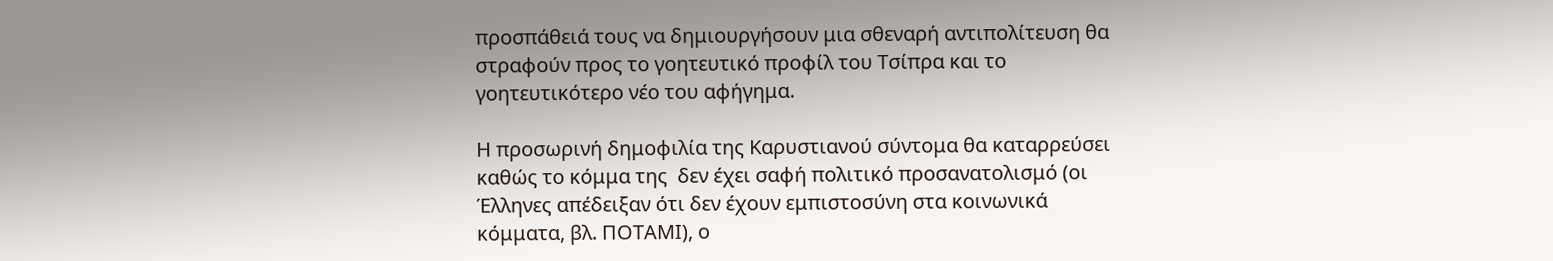προσπάθειά τους να δημιουργήσουν μια σθεναρή αντιπολίτευση θα στραφούν προς το γοητευτικό προφίλ του Τσίπρα και το γοητευτικότερο νέο του αφήγημα.

Η προσωρινή δημοφιλία της Καρυστιανού σύντομα θα καταρρεύσει καθώς το κόμμα της  δεν έχει σαφή πολιτικό προσανατολισμό (οι Έλληνες απέδειξαν ότι δεν έχουν εμπιστοσύνη στα κοινωνικά κόμματα, βλ. ΠΟΤΑΜΙ), ο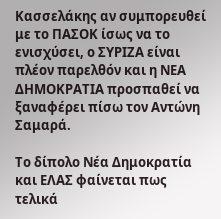Κασσελάκης αν συμπορευθεί με το ΠΑΣΟΚ ίσως να το ενισχύσει, ο ΣΥΡΙΖΑ είναι πλέον παρελθόν και η ΝΕΑ ΔΗΜΟΚΡΑΤΙΑ προσπαθεί να ξαναφέρει πίσω τον Αντώνη Σαμαρά.

Το δίπολο Νέα Δημοκρατία και ΕΛΑΣ φαίνεται πως τελικά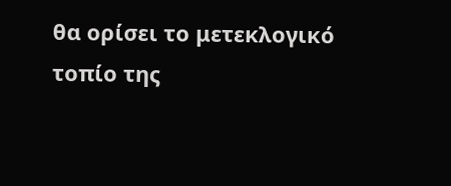θα ορίσει το μετεκλογικό τοπίο της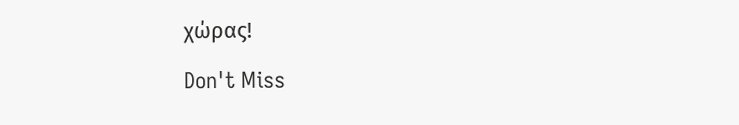χώρας!

Don't Miss